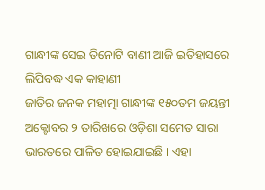ଗାନ୍ଧୀଙ୍କ ସେଇ ତିନୋଟି ବାଣୀ ଆଜି ଇତିହାସରେ ଲିପିବଦ୍ଧ ଏକ କାହାଣୀ
ଜାତିର ଜନକ ମହାତ୍ମା ଗାନ୍ଧୀଙ୍କ ୧୫୦ତମ ଜୟନ୍ତୀ ଅକ୍ଟୋବର ୨ ତାରିଖରେ ଓଡ଼ିଶା ସମେତ ସାରା ଭାରତରେ ପାଳିତ ହୋଇଯାଇଛି । ଏହା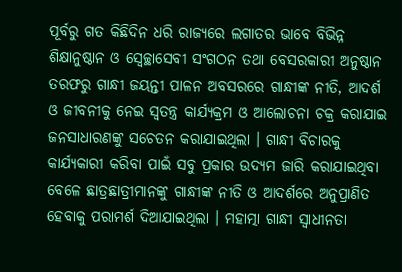ପୂର୍ବରୁ ଗତ କିଛିଦିନ ଧରି ରାଜ୍ୟରେ ଲଗାତର ଭାବେ ବିଭିନ୍ନ ଶିକ୍ଷାନୁଷ୍ଠାନ ଓ ସ୍ୱେଚ୍ଛାସେବୀ ସଂଗଠନ ତଥା ବେସରକାରୀ ଅନୁଷ୍ଠାନ ତରଫରୁ ଗାନ୍ଧୀ ଜୟନ୍ତୀ ପାଳନ ଅବସରରେ ଗାନ୍ଧୀଙ୍କ ନୀତି, ଆଦର୍ଶ ଓ ଜୀବନୀକୁ ନେଇ ସ୍ୱତନ୍ତ୍ର କାର୍ଯ୍ୟକ୍ରମ ଓ ଆଲୋଚନା ଚକ୍ର କରାଯାଇ ଜନସାଧାରଣଙ୍କୁ ସଚେତନ କରାଯାଇଥିଲା । ଗାନ୍ଧୀ ବିଚାରକୁ କାର୍ଯ୍ୟକାରୀ କରିବା ପାଇଁ ସବୁ ପ୍ରକାର ଉଦ୍ୟମ ଜାରି କରାଯାଇଥିବା ବେଳେ ଛାତ୍ରଛାତ୍ରୀମାନଙ୍କୁ ଗାନ୍ଧୀଙ୍କ ନୀତି ଓ ଆଦର୍ଶରେ ଅନୁପ୍ରାଣିତ ହେବାକୁ ପରାମର୍ଶ ଦିଆଯାଇଥିଲା । ମହାତ୍ମା ଗାନ୍ଧୀ ସ୍ୱାଧୀନତା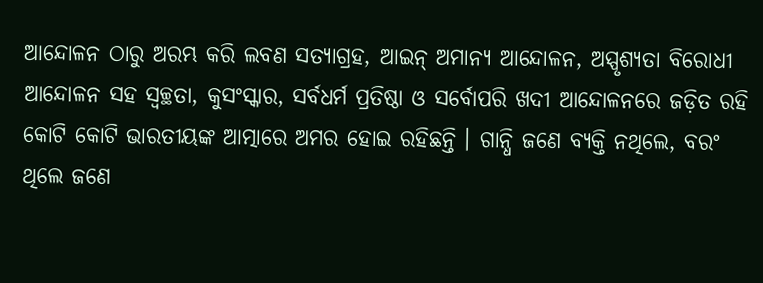ଆନ୍ଦୋଳନ ଠାରୁ ଅରମ୍ଭ କରି ଲବଣ ସତ୍ୟାଗ୍ରହ, ଆଇନ୍ ଅମାନ୍ୟ ଆନ୍ଦୋଳନ, ଅସ୍ପୃଶ୍ୟତା ବିରୋଧୀ ଆନ୍ଦୋଳନ ସହ ସ୍ୱଚ୍ଛତା, କୁସଂସ୍କାର, ସର୍ବଧର୍ମ ପ୍ରତିଷ୍ଠା ଓ ସର୍ବୋପରି ଖଦୀ ଆନ୍ଦୋଳନରେ ଜଡ଼ିତ ରହି କୋଟି କୋଟି ଭାରତୀୟଙ୍କ ଆତ୍ମାରେ ଅମର ହୋଇ ରହିଛନ୍ତି । ଗାନ୍ଧି ଜଣେ ବ୍ୟକ୍ତି ନଥିଲେ, ବରଂ ଥିଲେ ଜଣେ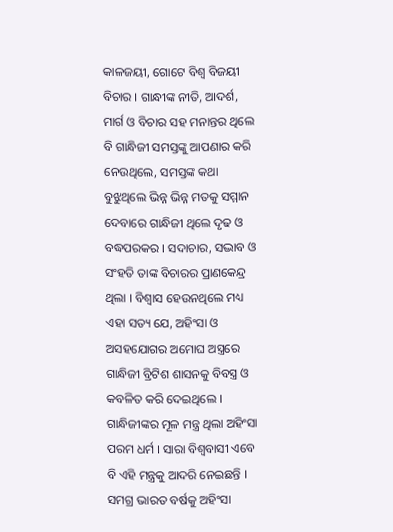କାଳଜୟୀ, ଗୋଟେ ବିଶ୍ୱ ବିଜୟୀ ବିଚାର । ଗାନ୍ଧୀଙ୍କ ନୀତି, ଆଦର୍ଶ, ମାର୍ଗ ଓ ବିଚାର ସହ ମନାନ୍ତର ଥିଲେ ବି ଗାନ୍ଧିଜୀ ସମସ୍ତଙ୍କୁ ଆପଣାର କରି ନେଉଥିଲେ, ସମସ୍ତଙ୍କ କଥା ବୁଝୁଥିଲେ ଭିନ୍ନ ଭିନ୍ନ ମତକୁ ସମ୍ମାନ ଦେବାରେ ଗାନ୍ଧିଜୀ ଥିଲେ ଦୃଢ ଓ ବଦ୍ଧପରକର । ସଦାଚାର, ସଦ୍ଭାବ ଓ ସଂହତି ତାଙ୍କ ବିଚାରର ପ୍ରାଣକେନ୍ଦ୍ର ଥିଲା । ବିଶ୍ୱାସ ହେଉନଥିଲେ ମଧ୍ୟ ଏହା ସତ୍ୟ ଯେ, ଅହିଂସା ଓ ଅସହଯୋଗର ଅମୋଘ ଅସ୍ତ୍ରରେ ଗାନ୍ଧିଜୀ ବ୍ରିଟିଶ ଶାସନକୁ ବିବସ୍ତ୍ର ଓ କବଳିତ କରି ଦେଇଥିଲେ । ଗାନ୍ଧିଜୀଙ୍କର ମୂଳ ମନ୍ତ୍ର ଥିଲା ଅହିଂସା ପରମ ଧର୍ମ । ସାରା ବିଶ୍ୱବାସୀ ଏବେ ବି ଏହି ମନ୍ତ୍ରକୁ ଆଦରି ନେଇଛନ୍ତି । ସମଗ୍ର ଭାରତ ବର୍ଷକୁ ଅହିଂସା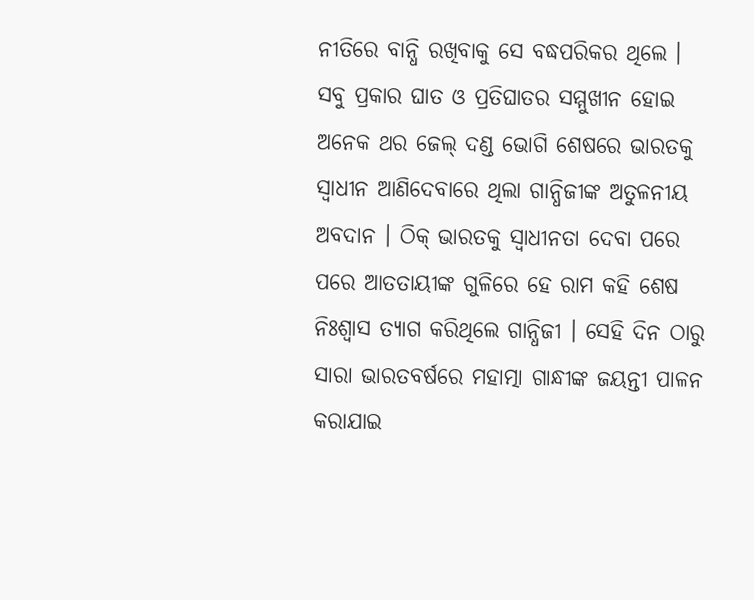ନୀତିରେ ବାନ୍ଧି ରଖିବାକୁ ସେ ବଦ୍ଧପରିକର ଥିଲେ । ସବୁ ପ୍ରକାର ଘାତ ଓ ପ୍ରତିଘାତର ସମ୍ମୁଖୀନ ହୋଇ ଅନେକ ଥର ଜେଲ୍ ଦଣ୍ଡ ଭୋଗି ଶେଷରେ ଭାରତକୁ ସ୍ୱାଧୀନ ଆଣିଦେବାରେ ଥିଲା ଗାନ୍ଧିଜୀଙ୍କ ଅତୁଳନୀୟ ଅବଦାନ । ଠିକ୍ ଭାରତକୁ ସ୍ୱାଧୀନତା ଦେବା ପରେ ପରେ ଆତତାୟୀଙ୍କ ଗୁଳିରେ ହେ ରାମ କହି ଶେଷ ନିଃଶ୍ୱାସ ତ୍ୟାଗ କରିଥିଲେ ଗାନ୍ଧିଜୀ । ସେହି ଦିନ ଠାରୁ ସାରା ଭାରତବର୍ଷରେ ମହାତ୍ମା ଗାନ୍ଧୀଙ୍କ ଜୟନ୍ତୀ ପାଳନ କରାଯାଇ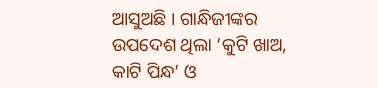ଆସୁଅଛି । ଗାନ୍ଧିଜୀଙ୍କର ଉପଦେଶ ଥିଲା ‘କୁଟି ଖାଅ, କାଟି ପିନ୍ଧ’ ଓ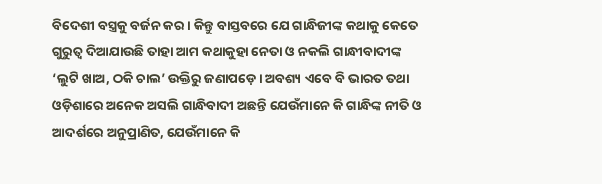ବିଦେଶୀ ବସ୍ତ୍ରକୁ ବର୍ଜନ କର । କିନ୍ତୁ ବାସ୍ତବରେ ଯେ ଗାନ୍ଧିଜୀଙ୍କ କଥାକୁ କେତେ ଗୁରୁତ୍ୱ ଦିଆଯାଉଛି ତାହା ଆମ କଥାକୁହା ନେତା ଓ ନକଲି ଗାନ୍ଧୀବାଦୀଙ୍କ ‘ଲୁଟି ଖାଅ, ଠକି ଚାଲ’ ଉକ୍ତିରୁ ଜଣାପଡ଼େ । ଅବଶ୍ୟ ଏବେ ବି ଭାରତ ତଥା ଓଡ଼ିଶାରେ ଅନେକ ଅସଲି ଗାନ୍ଧିବାଦୀ ଅଛନ୍ତି ଯେଉଁମାନେ କି ଗାନ୍ଧିଙ୍କ ନୀତି ଓ ଆଦର୍ଶରେ ଅନୁପ୍ରାଣିତ, ଯେଉଁମାନେ କି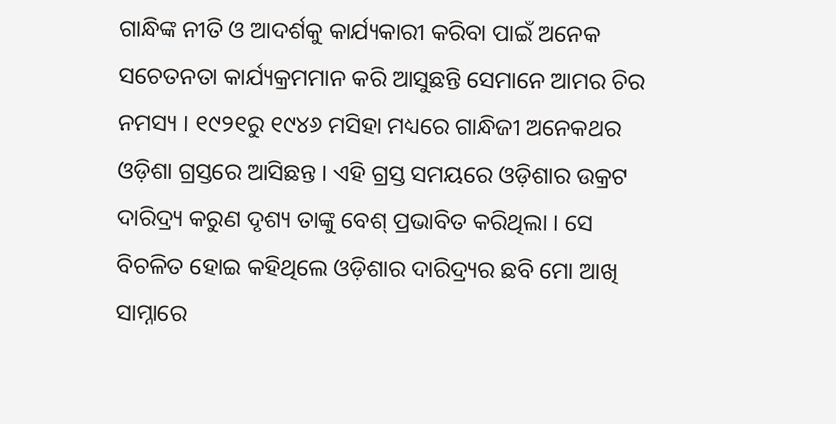ଗାନ୍ଧିଙ୍କ ନୀତି ଓ ଆଦର୍ଶକୁ କାର୍ଯ୍ୟକାରୀ କରିବା ପାଇଁ ଅନେକ ସଚେତନତା କାର୍ଯ୍ୟକ୍ରମମାନ କରି ଆସୁଛନ୍ତି ସେମାନେ ଆମର ଚିର ନମସ୍ୟ । ୧୯୨୧ରୁ ୧୯୪୬ ମସିହା ମଧ୍ୟରେ ଗାନ୍ଧିଜୀ ଅନେକଥର ଓଡ଼ିଶା ଗ୍ରସ୍ତରେ ଆସିଛନ୍ତ । ଏହି ଗ୍ରସ୍ତ ସମୟରେ ଓଡ଼ିଶାର ଉକ୍ରଟ ଦାରିଦ୍ର୍ୟ କରୁଣ ଦୃଶ୍ୟ ତାଙ୍କୁ ବେଶ୍ ପ୍ରଭାବିତ କରିଥିଲା । ସେ ବିଚଳିତ ହୋଇ କହିଥିଲେ ଓଡ଼ିଶାର ଦାରିଦ୍ର୍ୟର ଛବି ମୋ ଆଖି ସାମ୍ନାରେ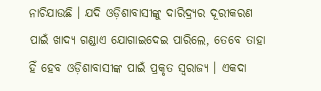ନାଚିଯାଉଛି । ଯଦି ଓଡ଼ିଶାବାସୀଙ୍କୁ ଦାରିଦ୍ର୍ୟର ଦୂରୀକରଣ ପାଇଁ ଖାଦ୍ୟ ଗଣ୍ଡାଏ ଯୋଗାଇଦେଇ ପାରିଲେ, ତେବେ ତାହା ହିଁ ହେବ ଓଡ଼ିଶାବାସୀଙ୍କ ପାଇଁ ପ୍ରକୃତ ସ୍ୱରାଜ୍ୟ । ଏକଦା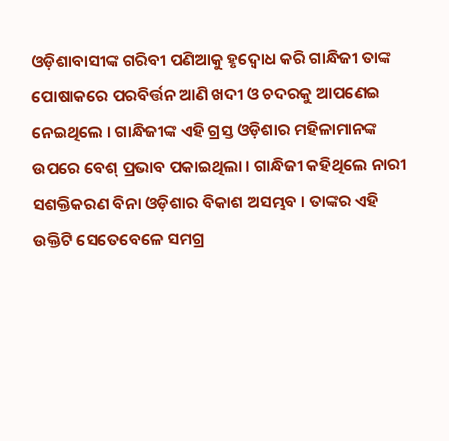ଓଡ଼ିଶାବାସୀଙ୍କ ଗରିବୀ ପଣିଆକୁ ହୃଦ୍ବୋଧ କରି ଗାନ୍ଧିଜୀ ତାଙ୍କ ପୋଷାକରେ ପରବିର୍ତ୍ତନ ଆଣି ଖଦୀ ଓ ଚଦରକୁ ଆପଣେଇ ନେଇଥିଲେ । ଗାନ୍ଧିଜୀଙ୍କ ଏହି ଗ୍ରସ୍ତ ଓଡ଼ିଶାର ମହିଳାମାନଙ୍କ ଉପରେ ବେଶ୍ ପ୍ରଭାବ ପକାଇଥିଲା । ଗାନ୍ଧିଜୀ କହିଥିଲେ ନାରୀ ସଶକ୍ତିକରଣ ବିନା ଓଡ଼ିଶାର ବିକାଶ ଅସମ୍ଭବ । ତାଙ୍କର ଏହି ଉକ୍ତିଟି ସେତେବେଳେ ସମଗ୍ର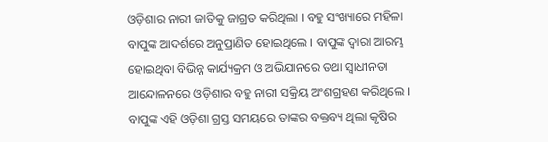ଓଡ଼ିଶାର ନାରୀ ଜାତିକୁ ଜାଗ୍ରତ କରିଥିଲା । ବହୁ ସଂଖ୍ୟାରେ ମହିଳା ବାପୁଙ୍କ ଆଦର୍ଶରେ ଅନୁପ୍ରାଣିତ ହୋଇଥିଲେ । ବାପୁଙ୍କ ଦ୍ୱାରା ଆରମ୍ଭ ହୋଇଥିବା ବିଭିନ୍ନ କାର୍ଯ୍ୟକ୍ରମ ଓ ଅଭିଯାନରେ ତଥା ସ୍ୱାଧୀନତା ଆନ୍ଦୋଳନରେ ଓଡ଼ିଶାର ବହୁ ନାରୀ ସକ୍ରିୟ ଅଂଶଗ୍ରହଣ କରିଥିଲେ । ବାପୁଙ୍କ ଏହି ଓଡ଼ିଶା ଗ୍ରସ୍ତ ସମୟରେ ତାଙ୍କର ବକ୍ତବ୍ୟ ଥିଲା କୃଷିର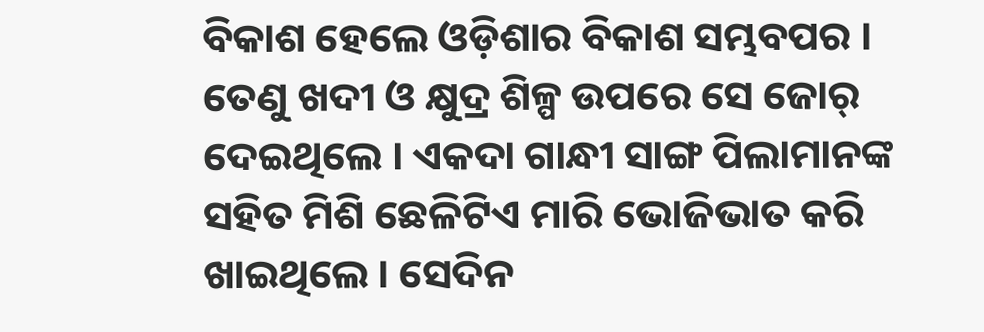ବିକାଶ ହେଲେ ଓଡ଼ିଶାର ବିକାଶ ସମ୍ଭବପର । ତେଣୁ ଖଦୀ ଓ କ୍ଷୁଦ୍ର ଶିଳ୍ପ ଉପରେ ସେ ଜୋର୍ ଦେଇଥିଲେ । ଏକଦା ଗାନ୍ଧୀ ସାଙ୍ଗ ପିଲାମାନଙ୍କ ସହିତ ମିଶି ଛେଳିଟିଏ ମାରି ଭୋଜିଭାତ କରି ଖାଇଥିଲେ । ସେଦିନ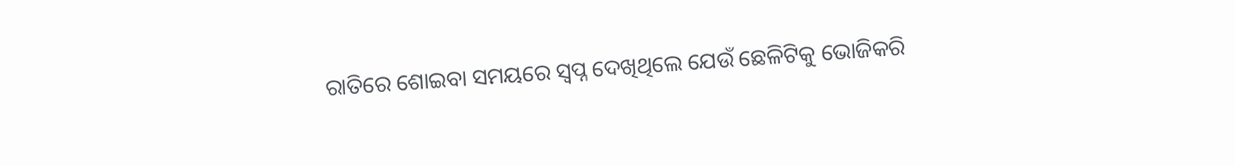ରାତିରେ ଶୋଇବା ସମୟରେ ସ୍ୱପ୍ନ ଦେଖିଥିଲେ ଯେଉଁ ଛେଳିଟିକୁ ଭୋଜିକରି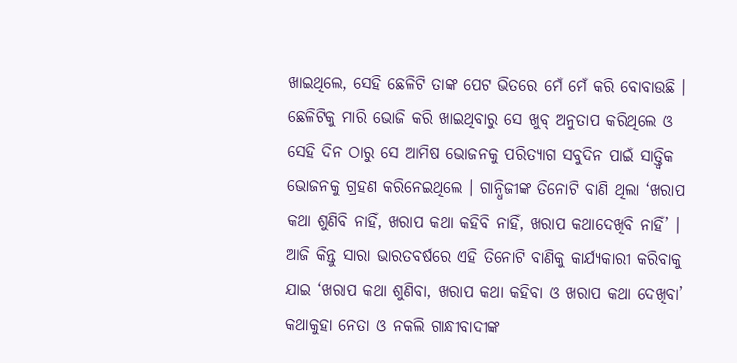ଖାଇଥିଲେ, ସେହି ଛେଳିଟି ତାଙ୍କ ପେଟ ଭିତରେ ମେଁ ମେଁ କରି ବୋବାଉଛି । ଛେଳିଟିକୁ ମାରି ଭୋଜି କରି ଖାଇଥିବାରୁ ସେ ଖୁବ୍ ଅନୁତାପ କରିଥିଲେ ଓ ସେହି ଦିନ ଠାରୁ ସେ ଆମିଷ ଭୋଜନକୁ ପରିତ୍ୟାଗ ସବୁଦିନ ପାଇଁ ସାତ୍ତ୍ୱିକ ଭୋଜନକୁ ଗ୍ରହଣ କରିନେଇଥିଲେ । ଗାନ୍ଧିଜୀଙ୍କ ତିନୋଟି ବାଣି ଥିଲା ‘ଖରାପ କଥା ଶୁଣିବି ନାହିଁ, ଖରାପ କଥା କହିବି ନାହିଁ, ଖରାପ କଥାଦେଖିବି ନାହିଁ’ । ଆଜି କିନ୍ତୁ ସାରା ଭାରତବର୍ଷରେ ଏହି ତିନୋଟି ବାଣିକୁ କାର୍ଯ୍ୟକାରୀ କରିବାକୁ ଯାଇ ‘ଖରାପ କଥା ଶୁଣିବା, ଖରାପ କଥା କହିବା ଓ ଖରାପ କଥା ଦେଖିବା’ କଥାକୁହା ନେତା ଓ ନକଲି ଗାନ୍ଧୀବାଦୀଙ୍କ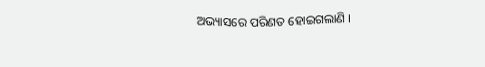ଅଭ୍ୟାସରେ ପରିଣତ ହୋଇଗଲାଣି ।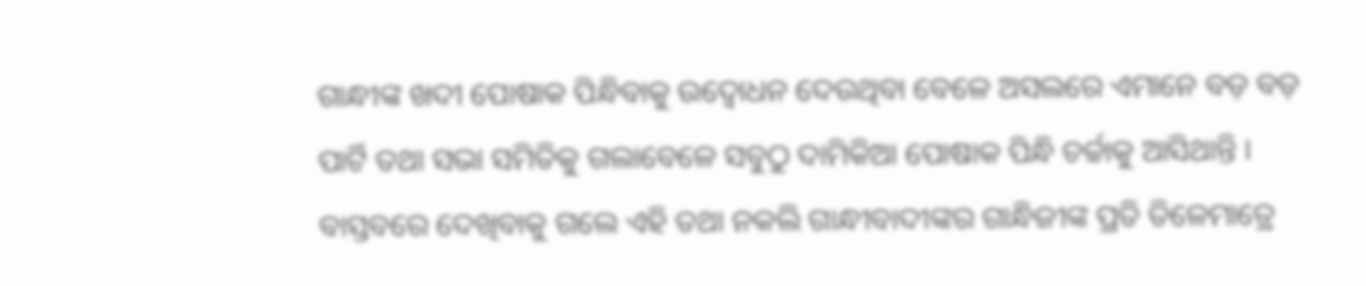ଗାନ୍ଧୀଙ୍କ ଖଦୀ ପୋଷାକ ପିନ୍ଧିବାକୁ ଉଦ୍ବୋଧନ ଦେଉଥିବା ବେଳେ ଅସଲରେ ଏମାନେ ବଡ଼ ବଡ଼ ପାର୍ଟି ତଥା ସଭା ସମିତିକୁ ଗଲାବେଳେ ସବୁଠୁ ଦାମିକିଆ ପୋଷାକ ପିନ୍ଧି ଚର୍ଚ୍ଚାକୁ ଆସିଥାନ୍ତି । ବାସ୍ତବରେ ଦେଖିବାକୁ ଗଲେ ଏହି ତଥା ନକଲି ଗାନ୍ଧୀବାଦୀଙ୍କର ଗାନ୍ଧିଜୀଙ୍କ ପ୍ରତି ତିଳେମାତ୍ରେ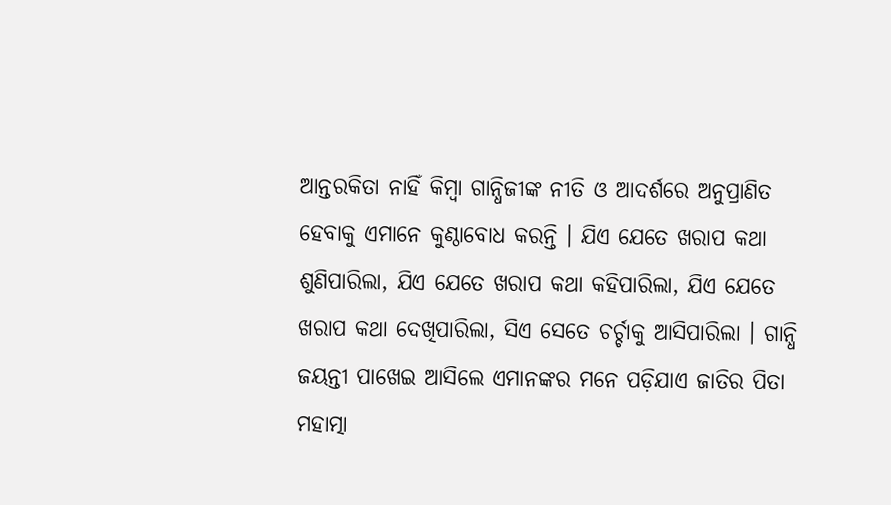ଆନ୍ତରକିତା ନାହିଁ କିମ୍ବା ଗାନ୍ଧିଜୀଙ୍କ ନୀତି ଓ ଆଦର୍ଶରେ ଅନୁପ୍ରାଣିତ ହେବାକୁ ଏମାନେ କୁଣ୍ଠାବୋଧ କରନ୍ତି । ଯିଏ ଯେତେ ଖରାପ କଥା ଶୁଣିପାରିଲା, ଯିଏ ଯେତେ ଖରାପ କଥା କହିପାରିଲା, ଯିଏ ଯେତେ ଖରାପ କଥା ଦେଖିପାରିଲା, ସିଏ ସେତେ ଚର୍ଚ୍ଚାକୁ ଆସିପାରିଲା । ଗାନ୍ଧି ଜୟନ୍ତୀ ପାଖେଇ ଆସିଲେ ଏମାନଙ୍କର ମନେ ପଡ଼ିଯାଏ ଜାତିର ପିତା ମହାତ୍ମା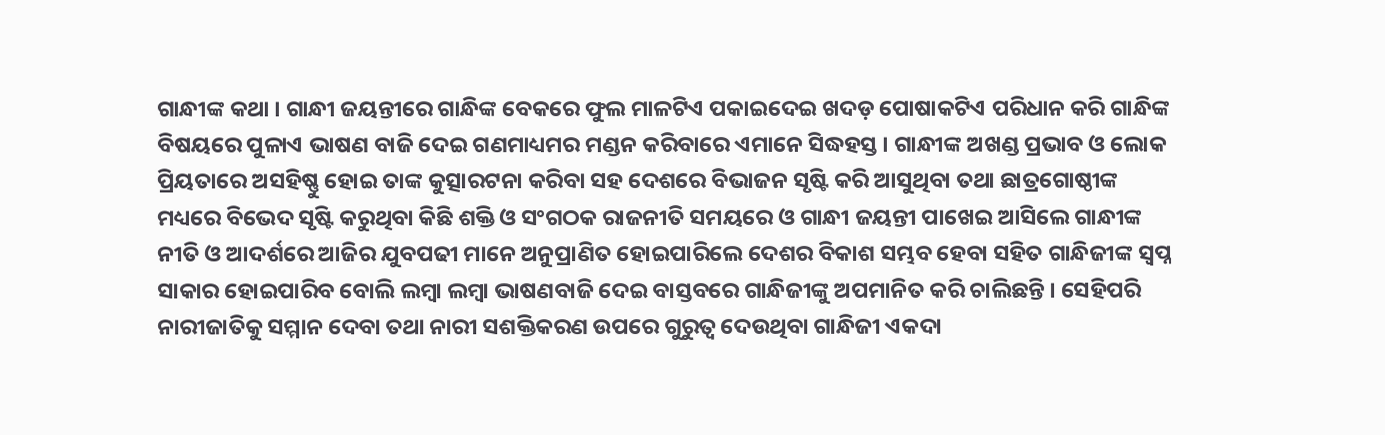ଗାନ୍ଧୀଙ୍କ କଥା । ଗାନ୍ଧୀ ଜୟନ୍ତୀରେ ଗାନ୍ଧିଙ୍କ ବେକରେ ଫୁଲ ମାଳଟିଏ ପକାଇଦେଇ ଖଦଡ଼ ପୋଷାକଟିଏ ପରିଧାନ କରି ଗାନ୍ଧିଙ୍କ ବିଷୟରେ ପୁଳାଏ ଭାଷଣ ବାଜି ଦେଇ ଗଣମାଧ୍ୟମର ମଣ୍ଡନ କରିବାରେ ଏମାନେ ସିଦ୍ଧହସ୍ତ । ଗାନ୍ଧୀଙ୍କ ଅଖଣ୍ଡ ପ୍ରଭାବ ଓ ଲୋକ ପ୍ରିୟତାରେ ଅସହିଷ୍ଣୁ ହୋଇ ତାଙ୍କ କୁତ୍ସାରଟନା କରିବା ସହ ଦେଶରେ ବିଭାଜନ ସୃଷ୍ଟି କରି ଆସୁଥିବା ତଥା ଛାତ୍ରଗୋଷ୍ଠୀଙ୍କ ମଧ୍ୟରେ ବିଭେଦ ସୃଷ୍ଟି କରୁଥିବା କିଛି ଶକ୍ତି ଓ ସଂଗଠକ ରାଜନୀତି ସମୟରେ ଓ ଗାନ୍ଧୀ ଜୟନ୍ତୀ ପାଖେଇ ଆସିଲେ ଗାନ୍ଧୀଙ୍କ ନୀତି ଓ ଆଦର୍ଶରେ ଆଜିର ଯୁବପଢୀ ମାନେ ଅନୁପ୍ରାଣିତ ହୋଇପାରିଲେ ଦେଶର ବିକାଶ ସମ୍ଭବ ହେବା ସହିତ ଗାନ୍ଧିଜୀଙ୍କ ସ୍ୱପ୍ନ ସାକାର ହୋଇପାରିବ ବୋଲି ଲମ୍ବା ଲମ୍ବା ଭାଷଣବାଜି ଦେଇ ବାସ୍ତବରେ ଗାନ୍ଧିଜୀଙ୍କୁ ଅପମାନିତ କରି ଚାଲିଛନ୍ତି । ସେହିପରି ନାରୀଜାତିକୁ ସମ୍ମାନ ଦେବା ତଥା ନାରୀ ସଶକ୍ତିକରଣ ଉପରେ ଗୁରୁତ୍ୱ ଦେଉଥିବା ଗାନ୍ଧିଜୀ ଏକଦା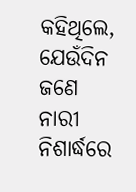କହିଥିଲେ, ଯେଉଁଦିନ ଜଣେ ନାରୀ ନିଶାର୍ଦ୍ଧରେ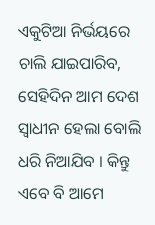ଏକୁଟିଆ ନିର୍ଭୟରେ ଚାଲି ଯାଇପାରିବ, ସେହିଦିନ ଆମ ଦେଶ ସ୍ୱାଧୀନ ହେଲା ବୋଲି ଧରି ନିଆଯିବ । କିନ୍ତୁ ଏବେ ବି ଆମେ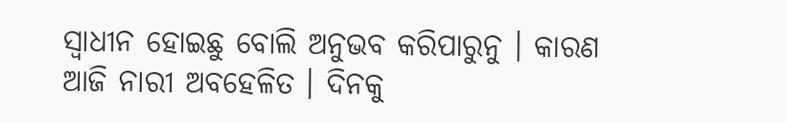ସ୍ୱାଧୀନ ହୋଇଛୁ ବୋଲି ଅନୁଭବ କରିପାରୁନୁ । କାରଣ ଆଜି ନାରୀ ଅବହେଳିତ । ଦିନକୁ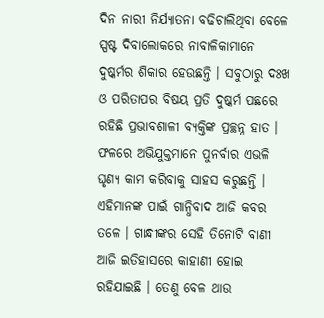ଦିନ ନାରୀ ନିର୍ଯ୍ୟାତନା ବଢିଚାଲିଥିବା ବେଳେ ସ୍ପଷ୍ଟ ଦିବାଲୋକରେ ନାବାଳିକାମାନେ ଦୁଷ୍କର୍ମର ଶିକାର ହେଉଛନ୍ତି । ସବୁଠାରୁ ଦଃଖ ଓ ପରିତାପର ବିଷୟ ପ୍ରତି ଦୁଷ୍କର୍ମ ପଛରେ ରହିଛି ପ୍ରଭାବଶାଳୀ ବ୍ୟକ୍ତିଙ୍କ ପ୍ରଚ୍ଛନ୍ନ ହାତ । ଫଳରେ ଅଭିଯୁକ୍ତମାନେ ପୁନର୍ବାର ଏଭଳି ଘୃଣ୍ୟ କାମ କରିବାକୁ ସାହସ କରୁଛନ୍ତି । ଏହିମାନଙ୍କ ପାଇଁ ଗାନ୍ଧିବାଦ ଆଜି କବର ତଳେ । ଗାନ୍ଧୀଙ୍କର ସେହି ତିନୋଟି ବାଣୀ ଆଜି ଇତିହାସରେ କାହାଣୀ ହୋଇ ରହିଯାଇଛି । ତେଣୁ ବେଳ ଥାଉ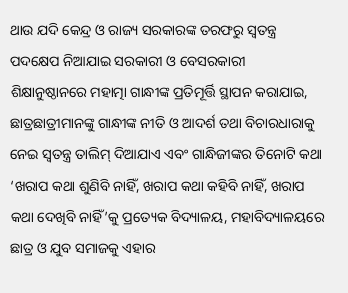ଥାଉ ଯଦି କେନ୍ଦ୍ର ଓ ରାଜ୍ୟ ସରକାରଙ୍କ ତରଫରୁ ସ୍ୱତନ୍ତ୍ର ପଦକ୍ଷେପ ନିଆଯାଇ ସରକାରୀ ଓ ବେସରକାରୀ ଶିକ୍ଷାନୁଷ୍ଠାନରେ ମହାତ୍ମା ଗାନ୍ଧୀଙ୍କ ପ୍ରତିମୂର୍ତ୍ତି ସ୍ଥାପନ କରାଯାଇ, ଛାତ୍ରଛାତ୍ରୀମାନଙ୍କୁ ଗାନ୍ଧୀଙ୍କ ନୀତି ଓ ଆଦର୍ଶ ତଥା ବିଚାରଧାରାକୁ ନେଇ ସ୍ୱତନ୍ତ୍ର ତାଲିମ୍ ଦିଆଯାଏ ଏବଂ ଗାନ୍ଧିଜୀଙ୍କର ତିନୋଟି କଥା ‘ଖରାପ କଥା ଶୁଣିବି ନାହିଁ, ଖରାପ କଥା କହିବି ନାହିଁ, ଖରାପ କଥା ଦେଖିବି ନାହିଁ’କୁ ପ୍ରତ୍ୟେକ ବିଦ୍ୟାଳୟ, ମହାବିଦ୍ୟାଳୟରେ ଛାତ୍ର ଓ ଯୁବ ସମାଜକୁ ଏହାର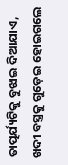ତାତ୍ପର୍ଯ୍ୟଟିକୁ ବୁଝାଇ ଦିଆଯାଏ, ଖଦୀ ବସ୍ତ୍ରକୁ ଗୁଡ଼େଇ ହୋଇଗଲେ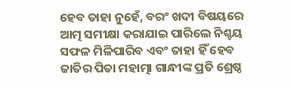ହେବ ତାହା ନୁହେଁ, ବରଂ ଖଦୀ ବିଷୟରେ ଆତ୍ମ ସମୀକ୍ଷା କରାଯାଇ ପାରିଲେ ନିଶ୍ଚୟ ସଫଳ ମିଳିପାରିବ ଏବଂ ତାହା ହିଁ ହେବ ଜାତିର ପିତା ମହାତ୍ମା ଗାନ୍ଧୀଙ୍କ ପ୍ରତି ଶ୍ରେଷ୍ଠ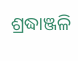ଶ୍ରଦ୍ଧାଞ୍ଜଳି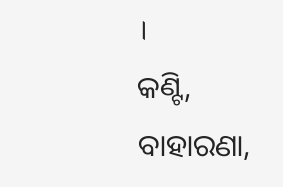।
କଣ୍ଟି, ବାହାରଣା,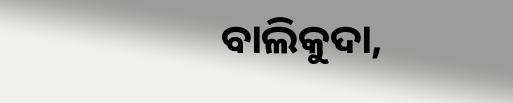ବାଲିକୁଦା,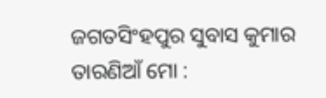ଜଗତସିଂହପୁର ସୁବାସ କୁମାର ତାରଣିଆଁ ମୋ :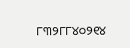୮୩୨୮୮୪୦୨୧୪